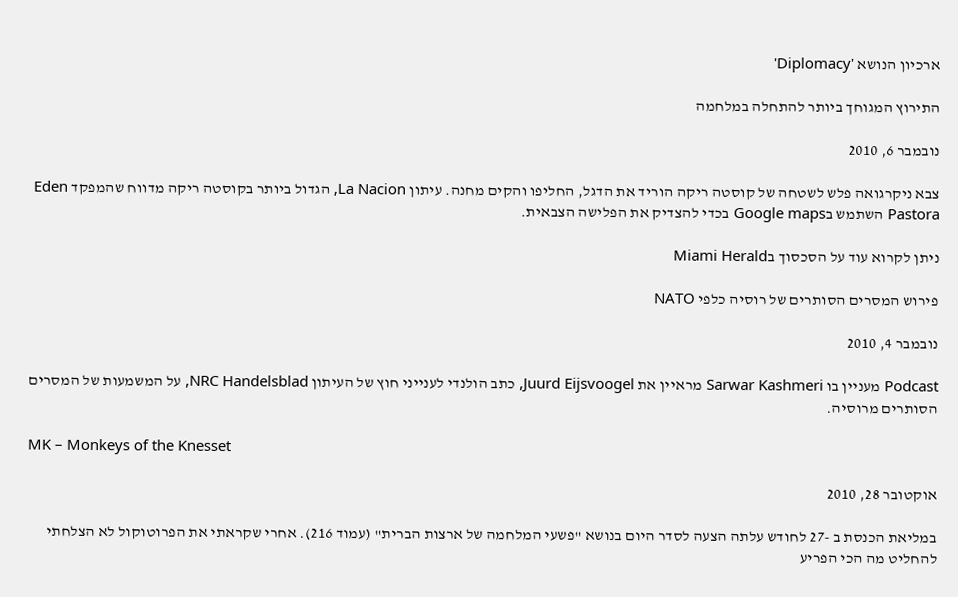ארכיון הנושא 'Diplomacy'

התירוץ המגוחך ביותר להתחלה במלחמה

נובמבר 6, 2010

צבא ניקרגואה פלש לשטחה של קוסטה ריקה הוריד את הדגל, החליפו והקים מחנה. עיתון La Nacion, הגדול ביותר בקוסטה ריקה מדווח שהמפקד Eden Pastora השתמש בGoogle maps בכדי להצדיק את הפלישה הצבאית.

ניתן לקרוא עוד על הסכסוך בMiami Herald

פירוש המסרים הסותרים של רוסיה כלפי NATO

נובמבר 4, 2010

Podcast מעניין בו Sarwar Kashmeri מראיין את Juurd Eijsvoogel, כתב הולנדי לענייני חוץ של העיתון NRC Handelsblad, על המשמעות של המסרים הסותרים מרוסיה.

MK – Monkeys of the Knesset

אוקטובר 28, 2010

במליאת הכנסת ב -27 לחודש עלתה הצעה לסדר היום בנושא "פשעי המלחמה של ארצות הברית" (עמוד 216). אחרי שקראתי את הפרוטוקול לא הצלחתי להחליט מה הכי הפריע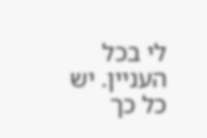לי בכל העניין. יש כל כך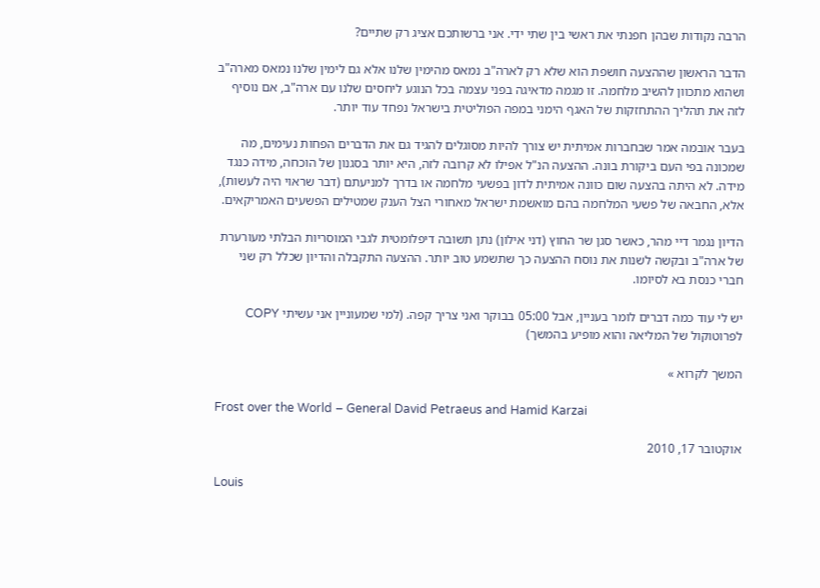הרבה נקודות שבהן חפנתי את ראשי בין שתי ידי. אני ברשותכם אציג רק שתיים?

הדבר הראשון שההצעה חושפת הוא שלא רק לארה"ב נמאס מהימין שלנו אלא גם לימין שלנו נמאס מארה"ב ושהוא מתכוון להשיב מלחמה. זו מגמה מדאיגה בפני עצמה בכל הנוגע ליחסים שלנו עם ארה"ב, אם נוסיף לזה את תהליך ההתחזקות של האגף הימני במפה הפוליטית בישראל נפחד עוד יותר.

בעבר אובמה אמר שבחברות אמיתית יש צורך להיות מסוגלים להגיד גם את הדברים הפחות נעימים, מה שמכונה בפי העם ביקורת בונה. ההצעה הנ"ל אפילו לא קרובה לזה, היא יותר בסגנון של הוכחה, מידה כנגד מידה. לא היתה בהצעה שום כוונה אמיתית לדון בפשעי מלחמה או בדרך למניעתם (דבר שראוי היה לעשות), אלא, החבאה של פשעי המלחמה בהם מואשמת ישראל מאחורי הצל הענק שמטילים הפשעים האמריקאים.

הדיון נגמר דיי מהר, כאשר סגן שר החוץ (דני אילון) נתן תשובה דיפלומטית לגבי המוסריות הבלתי מעורערת של ארה"ב ובקשה לשנות את נוסח ההצעה כך שתשמע טוב יותר. ההצעה התקבלה והדיון שכלל רק שני חברי כנסת בא לסיומו.

יש לי עוד כמה דברים לומר בעניין, אבל 05:00 בבוקר ואני צריך קפה. (למי שמעוניין אני עשיתי COPY לפרוטוקול של המליאה והוא מופיע בהמשך)

המשך לקרוא »

Frost over the World – General David Petraeus and Hamid Karzai

אוקטובר 17, 2010

Louis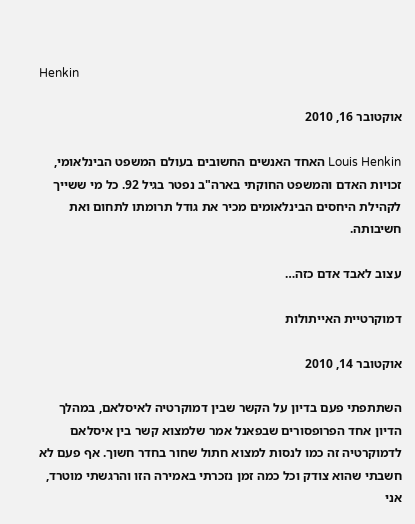Henkin

אוקטובר 16, 2010

Louis Henkin האחד האנשים החשובים בעולם המשפט הבינלאומי, זכויות האדם והמשפט החוקתי בארה"ב נפטר בגיל 92. כל מי ששייך לקהילת היחסים הבינלאומים מכיר את גודל תרומתו לתחום ואת חשיבותה.

עצוב לאבד אדם כזה…

דמוקרטיית האייתולות

אוקטובר 14, 2010

השתתפתי פעם בדיון על הקשר שבין דמוקרטיה לאיסלאם, במהלך הדיון אחד הפרופסורים שבפאנל אמר שלמצוא קשר בין איסלאם לדמוקרטיה זה כמו לנסות למצוא חתול שחור בחדר חשוך. אף פעם לא חשבתי שהוא צודק וכל כמה זמן נזכרתי באמירה הזו והרגשתי מוטרד, אני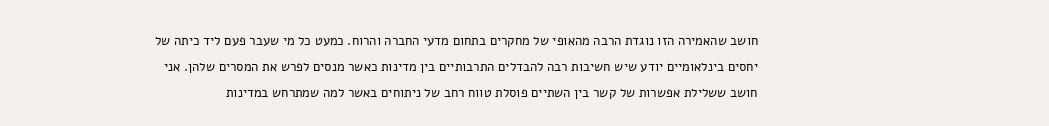חושב שהאמירה הזו נוגדת הרבה מהאופי של מחקרים בתחום מדעי החברה והרוח. כמעט כל מי שעבר פעם ליד כיתה של יחסים בינלאומיים יודע שיש חשיבות רבה להבדלים התרבותיים בין מדינות כאשר מנסים לפרש את המסרים שלהן. אני חושב ששלילת אפשרות של קשר בין השתיים פוסלת טווח רחב של ניתוחים באשר למה שמתרחש במדינות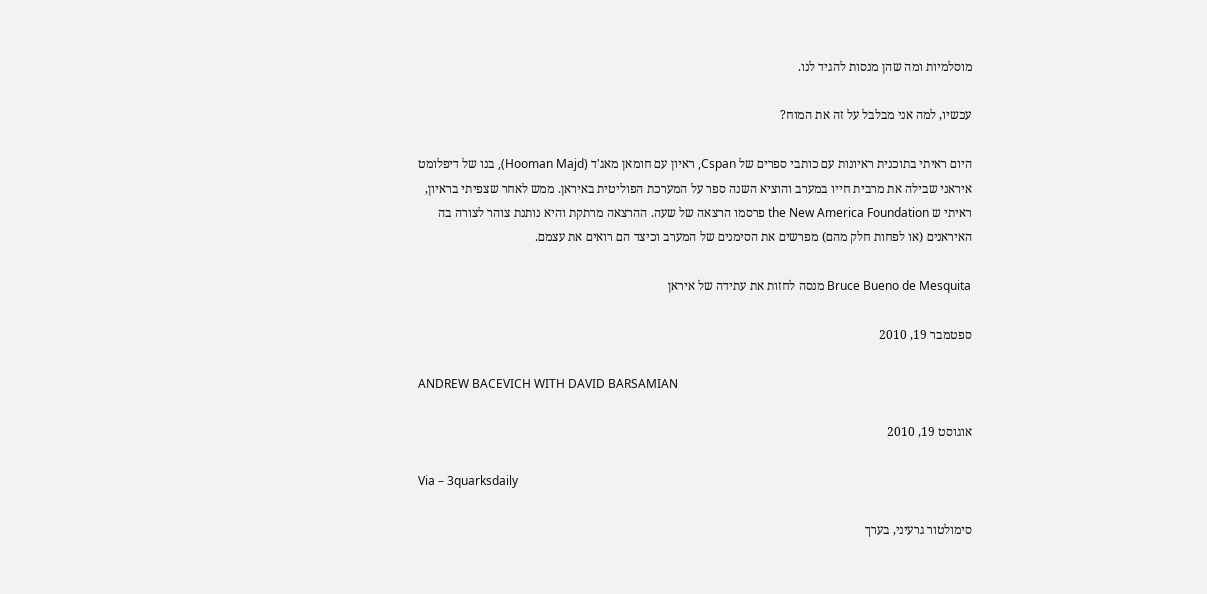מוסלמיות ומה שהן מנסות להגיד לנו.

עכשיו, למה אני מבלבל על זה את המוח?

היום ראיתי בתוכנית ראיונות עם כותבי ספרים של Cspan, ראיון עם חומאן מאג'ד (Hooman Majd), בנו של דיפלומט איראני שבילה את מרבית חייו במערב והוציא השנה ספר על המערכת הפוליטית באיראן. ממש לאחר שצפיתי בראיון, ראיתי ש the New America Foundation פרסמו הרצאה של שעה. ההרצאה מרתקת והיא נותנת צוהר לצורה בה האיראנים (או לפחות חלק מהם) מפרשים את הסימנים של המערב וכיצד הם רואים את עצמם.

Bruce Bueno de Mesquita מנסה לחזות את עתידה של איראן

ספטמבר 19, 2010

ANDREW BACEVICH WITH DAVID BARSAMIAN

אוגוסט 19, 2010

Via – 3quarksdaily

סימולטור גרעיני, בערך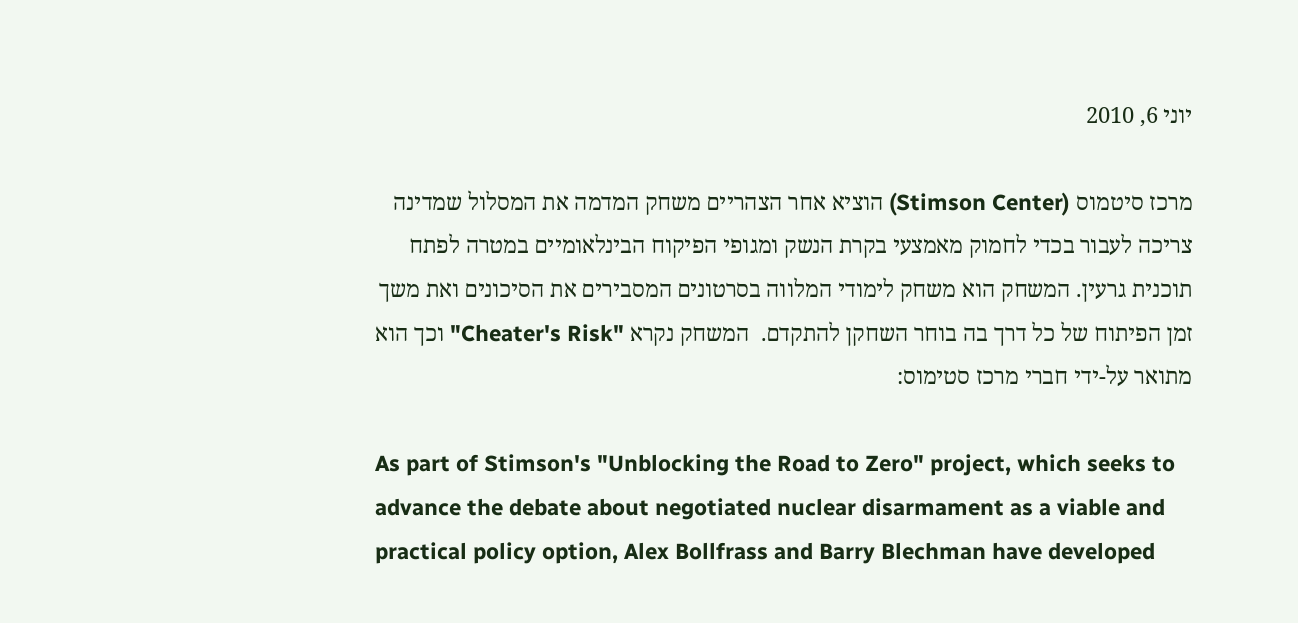יוני 6, 2010

מרכז סיטמוס (Stimson Center) הוציא אחר הצהריים משחק המדמה את המסלול שמדינה צריכה לעבור בכדי לחמוק מאמצעי בקרת הנשק ומגופי הפיקוח הבינלאומיים במטרה לפתח תוכנית גרעין. המשחק הוא משחק לימודי המלווה בסרטונים המסבירים את הסיכונים ואת משך זמן הפיתוח של כל דרך בה בוחר השחקן להתקדם.  המשחק נקרא "Cheater's Risk" וכך הוא מתואר על-ידי חברי מרכז סטימוס:

As part of Stimson's "Unblocking the Road to Zero" project, which seeks to advance the debate about negotiated nuclear disarmament as a viable and practical policy option, Alex Bollfrass and Barry Blechman have developed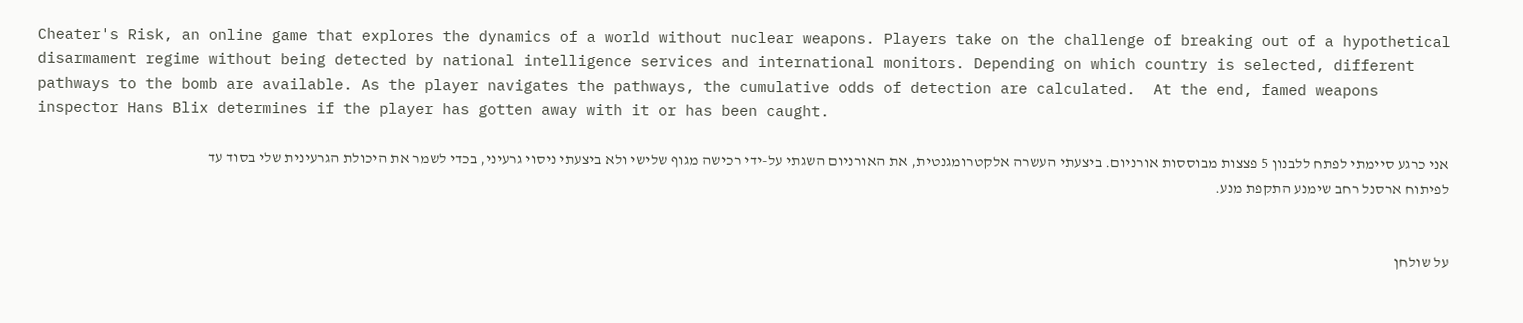Cheater's Risk, an online game that explores the dynamics of a world without nuclear weapons. Players take on the challenge of breaking out of a hypothetical disarmament regime without being detected by national intelligence services and international monitors. Depending on which country is selected, different pathways to the bomb are available. As the player navigates the pathways, the cumulative odds of detection are calculated.  At the end, famed weapons inspector Hans Blix determines if the player has gotten away with it or has been caught.

אני כרגע סיימתי לפתח ללבנון 5 פצצות מבוססות אורניום. ביצעתי העשרה אלקטרומגנטית, את האורניום השגתי על-ידי רכישה מגוף שלישי ולא ביצעתי ניסוי גרעיני, בכדי לשמר את היכולת הגרעינית שלי בסוד עד לפיתוח ארסנל רחב שימנע התקפת מנע.


על שולחן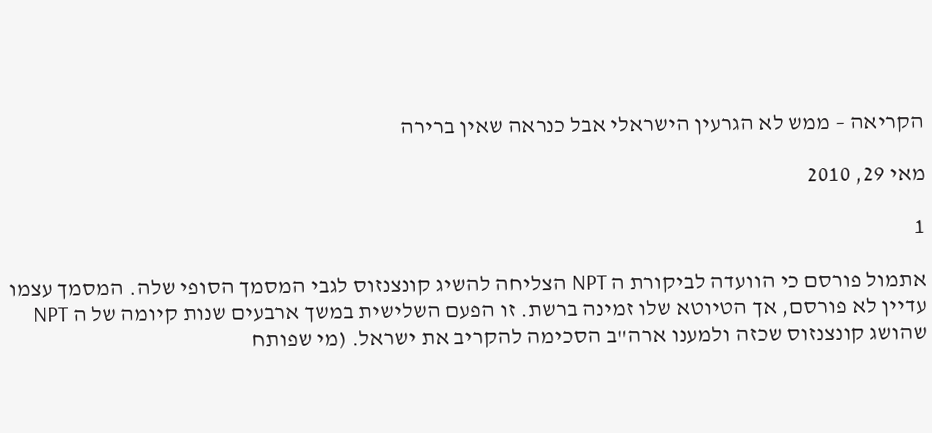הקריאה – ממש לא הגרעין הישראלי אבל כנראה שאין ברירה

מאי 29, 2010

1

אתמול פורסם כי הוועדה לביקורת ה NPT הצליחה להשיג קונצנזוס לגבי המסמך הסופי שלה. המסמך עצמו עדיין לא פורסם, אך הטיוטא שלו זמינה ברשת. זו הפעם השלישית במשך ארבעים שנות קיומה של ה NPT שהושג קונצנזוס שכזה ולמענו ארה"ב הסכימה להקריב את ישראל. (מי שפותח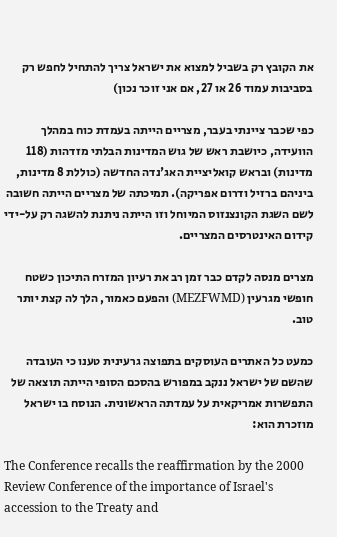את הקובץ רק בשביל למצוא את ישראל צריך להתחיל לחפש רק בסביבות עמוד 26 או 27, אם אני זוכר נכון)

כפי שכבר ציינתי בעבר, מצריים הייתה בעמדת כוח במהלך הוועידה, כיושבת ראש של גוש המדינות הבלתי מזדהות (118 מדינות) ובראש קואליציית האג'נדה החדשה (כוללת 8 מדינות, ביניהם ברזיל ודרום אפריקה). תמיכתה של מצריים הייתה חשובה לשם השגת הקונצנזוס המיוחל וזו הייתה ניתנת להשגה רק על-ידי קידום האינטרסים המצריים.

מצרים מנסה לקדם כבר זמן רב את רעיון המזרח התיכון כשטח חופשי מגרעין (MEZFWMD) והפעם כאמור, הלך לה קצת יותר טוב.

כמעט כל האתרים העוסקים בתפוצה גרעינית טענו כי העובדה שהשם של ישראל ננקב במפורש בהסכם הסופי הייתה תוצאה של התפשרות אמריקאית על עמדתה הראשונית. הנוסח בו ישראל מוזכרת הוא:

The Conference recalls the reaffirmation by the 2000 Review Conference of the importance of Israel's accession to the Treaty and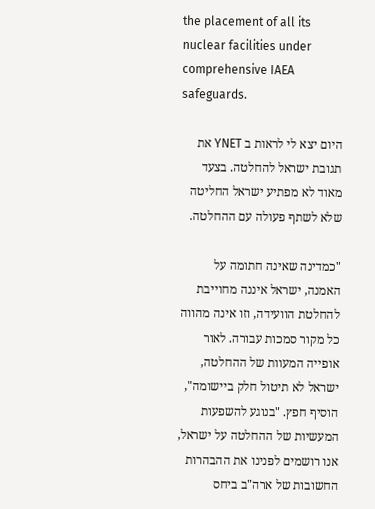the placement of all its nuclear facilities under comprehensive IAEA safeguards.

היום יצא לי לראות ב YNET את תגובת ישראל להחלטה. בצעד מאוד לא מפתיע ישראל החליטה שלא לשתף פעולה עם ההחלטה.

"כמדינה שאינה חתומה על האמנה, ישראל איננה מחוייבת להחלטת הוועידה, וזו אינה מהווה כל מקור סמכות עבורה. לאור אופייה המעוות של ההחלטה, ישראל לא תיטול חלק ביישומה", הוסיף חפץ. "בנוגע להשפעות המעשיות של ההחלטה על ישראל, אנו רושמים לפנינו את ההבהרות החשובות של ארה"ב ביחס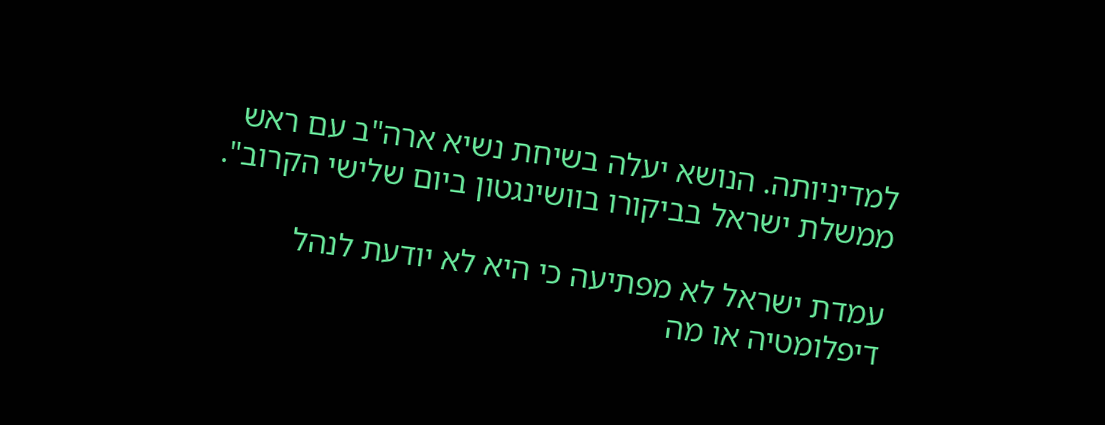למדיניותה. הנושא יעלה בשיחת נשיא ארה"ב עם ראש ממשלת ישראל בביקורו בוושינגטון ביום שלישי הקרוב".

עמדת ישראל לא מפתיעה כי היא לא יודעת לנהל דיפלומטיה או מה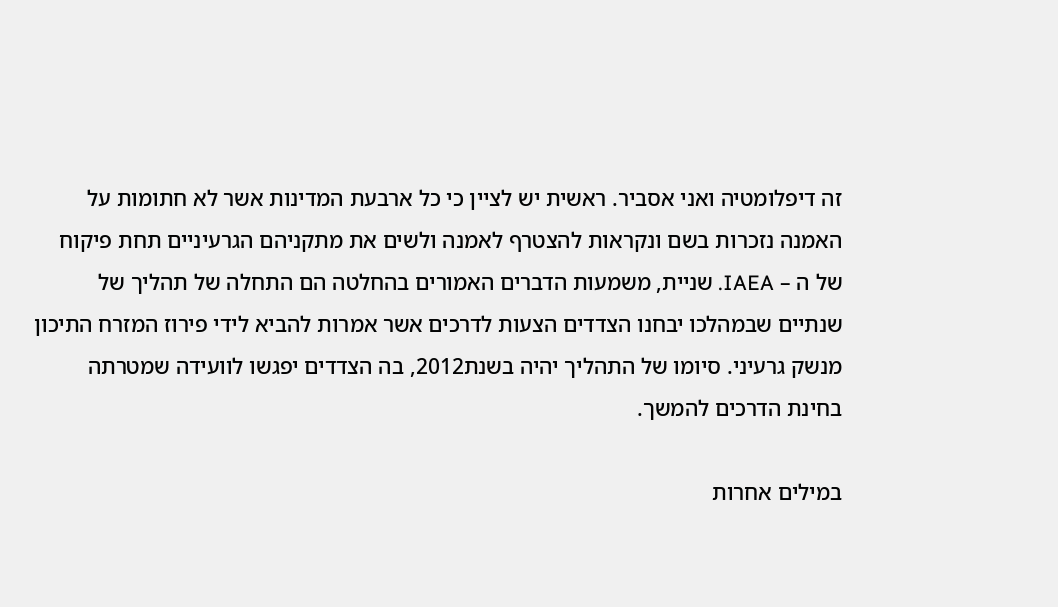זה דיפלומטיה ואני אסביר. ראשית יש לציין כי כל ארבעת המדינות אשר לא חתומות על האמנה נזכרות בשם ונקראות להצטרף לאמנה ולשים את מתקניהם הגרעיניים תחת פיקוח של ה – IAEA. שניית, משמעות הדברים האמורים בהחלטה הם התחלה של תהליך של שנתיים שבמהלכו יבחנו הצדדים הצעות לדרכים אשר אמרות להביא לידי פירוז המזרח התיכון מנשק גרעיני. סיומו של התהליך יהיה בשנת2012, בה הצדדים יפגשו לוועידה שמטרתה בחינת הדרכים להמשך.

במילים אחרות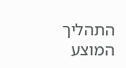התהליך המוצע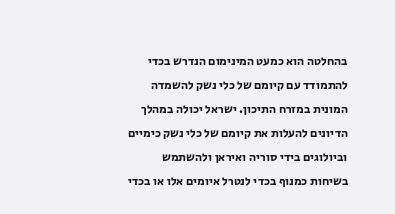בהחלטה הוא כמעט המינימום הנדרש בכדי להתמודד עם קיומם של כלי נשק להשמדה המונית במזרח התיכון. ישראל יכולה במהלך הדיונים להעלות את קיומם של כלי נשק כימיים וביולוגים בידי סוריה ואיראן ולהשתמש בשיחות כמנוף בכדי לנטרל איומים אלו או בכדי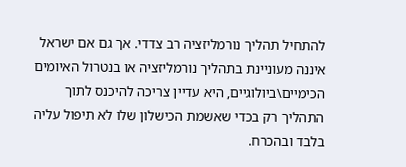להתחיל תהליך נורמליזציה רב צדדי. אך גם אם ישראל איננה מעוניינת בתהליך נורמליזציה או בנטרול האיומים הכימיים\ביולוגיים, היא עדיין צריכה להיכנס לתוך התהליך רק בכדי שאשמת הכישלון שלו לא תיפול עליה בלבד ובהכרח.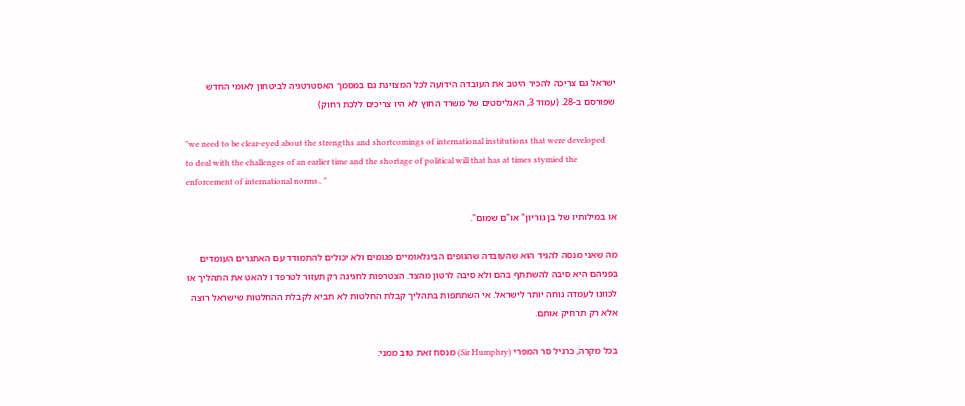ישראל גם צריכה להכיר היטב את העובדה הידועה לכל המצוינת גם במסמך האסטרטגיה לביטחון לאומי החדש שפורסם ב-28. (עמוד 3, האנליסטים של משרד החוץ לא היו צריכים ללכת רחוק)

"we need to be clear-eyed about the strengths and shortcomings of international institutions that were developed to deal with the challenges of an earlier time and the shortage of political will that has at times stymied the enforcement of international norms.. "

או במילותיו של בן גוריון" או"ם שמום".

מה שאני מנסה להגיד הוא שהעובדה שהגופים הבינלאומיים פגומים ולא יכולים להתמודד עם האתגרים העומדים בפניהם היא סיבה להשתתף בהם ולא סיבה לרטון מהצד. הצטרפות לחגיגה רק תעזור לטרפד ו להאט את התהליך או לכוונו לעמדה נוחה יותר לישראל. אי השתתפות בתהליך קבלת החלטות לא תביא לקבלת ההחלטות שישראל רוצה אלא רק תרחיק אותם.

בכל מקרה, כרגיל סר המפרי (Sir Humphry) מנסח זאת טוב ממני: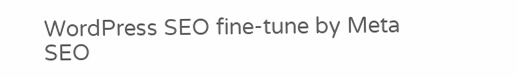WordPress SEO fine-tune by Meta SEO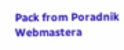Pack from Poradnik Webmastera